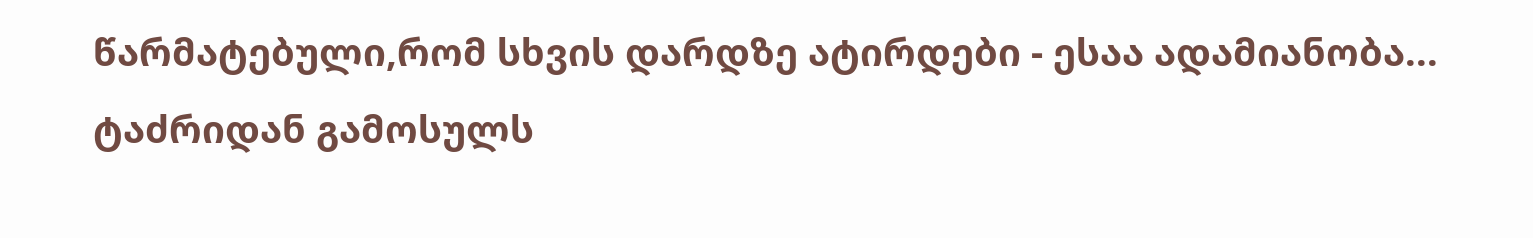წარმატებული,რომ სხვის დარდზე ატირდები - ესაა ადამიანობა... ტაძრიდან გამოსულს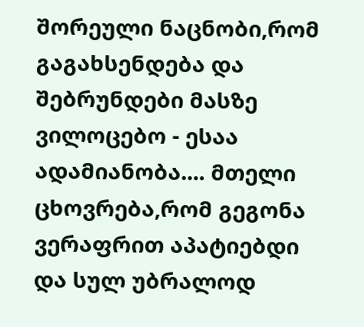შორეული ნაცნობი,რომ გაგახსენდება და შებრუნდები მასზე ვილოცებო - ესაა ადამიანობა.... მთელი ცხოვრება,რომ გეგონა ვერაფრით აპატიებდი და სულ უბრალოდ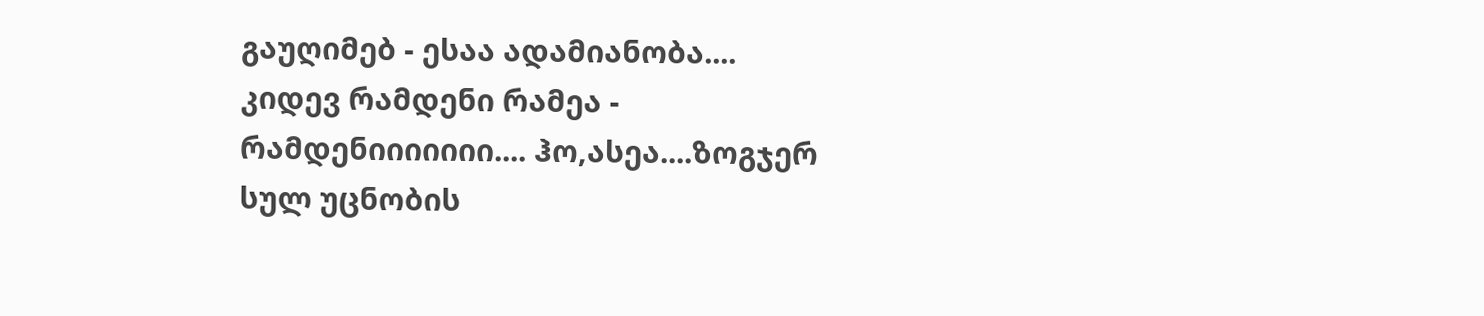გაუღიმებ - ესაა ადამიანობა.... კიდევ რამდენი რამეა - რამდენიიიიიიი.... ჰო,ასეა....ზოგჯერ სულ უცნობის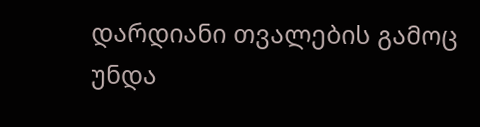დარდიანი თვალების გამოც უნდა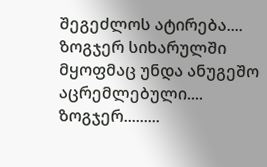შეგეძლოს ატირება.... ზოგჯერ სიხარულში მყოფმაც უნდა ანუგეშო აცრემლებული.... ზოგჯერ.........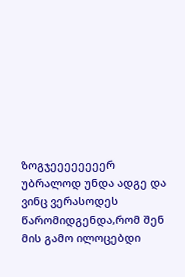ზოგჯეეეეეეეერ უბრალოდ უნდა ადგე და ვინც ვერასოდეს წარომიდგენდა,რომ შენ მის გამო ილოცებდი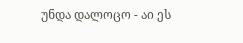უნდა დალოცო - აი ეს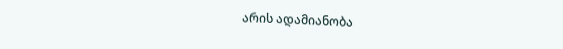არის ადამიანობა